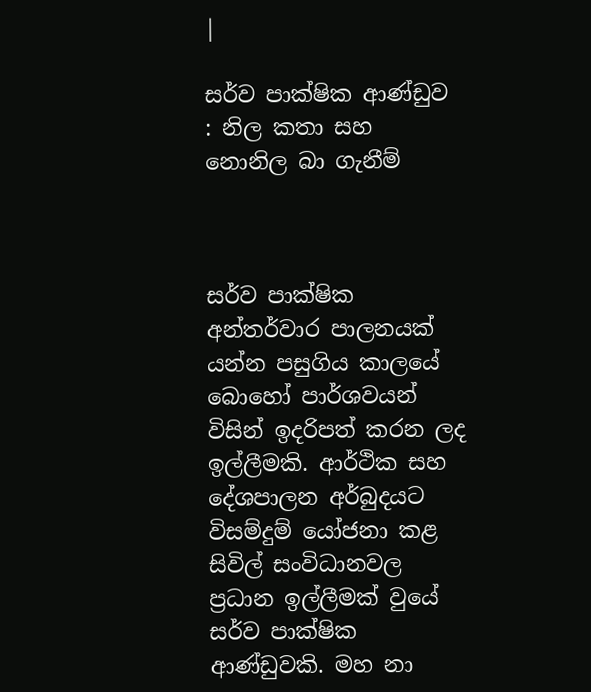|

සර්ව පාක්ෂික ආණ්ඩුව : නිල කතා සහ නොනිල බා ගැනීම්



සර්ව පාක්ෂික අන්තර්වාර පාලනයක් යන්න පසුගිය කාලයේ බොහෝ පාර්ශවයන් විසින් ඉදරිපත් කරන ලද ඉල්ලීමකි. ආර්ථික සහ දේශපාලන අර්බුදයට විසම්දුම් යෝජනා කළ සිවිල් සංවිධානවල ප්‍රධාන ඉල්ලීමක් වුයේ සර්ව පාක්ෂික ආණ්ඩුවකි. මහ නා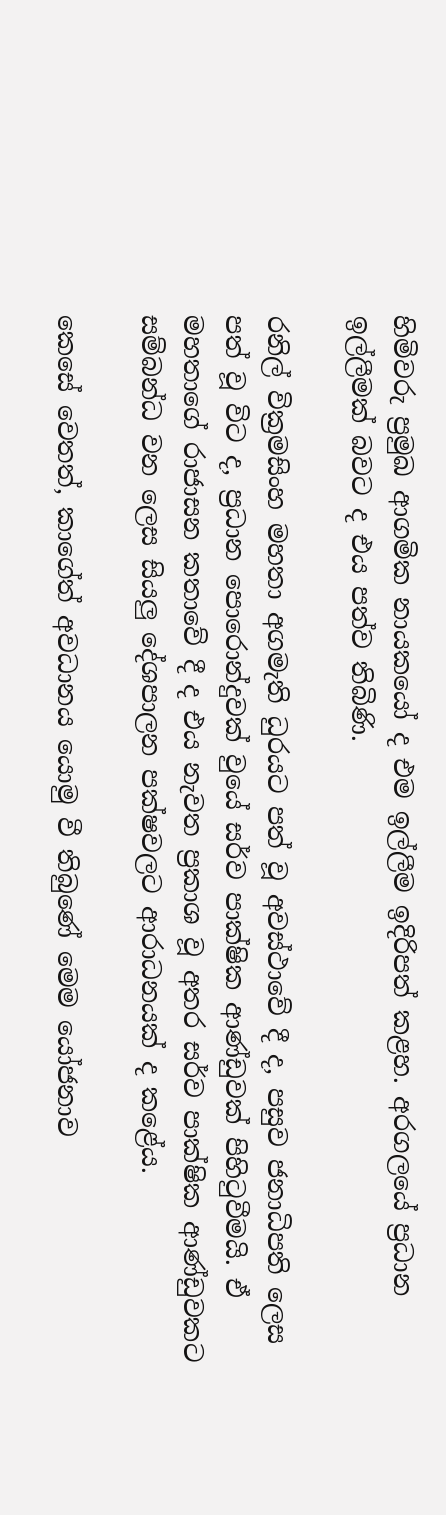හිමිවරු ප්‍රමුඛ ආගමික නායකයෝ ද එම ඉල්ලීම ඉදිරිපත් කළහ. අරගලයේ ප්‍රධාන ඉල්ලීමක් බවට ද එය පත්ව තිබිණි.

රනිල් වික්‍රමසිංහ මහතා අගමැති ධුරයට පත් වූ අවස්ථාවේ දී ද, පසුව ජනාධිපති ලෙස පත් වූ විට ද, ප්‍රධාන පොරොන්දුවක් වුයේ සර්ව පාක්ෂික ආණ්ඩුවක් පිහිටුවීමයි. ඒ මහතාගේ රාජාසන කතාවේ දී ද එය නැවත ප්‍රකාශ වූ අතර සර්ව පාක්ෂික ආණ්ඩුවකට සම්බන්ධ වන ලෙස සියලු දේශපාලන පක්ෂවලට ආරාධනයක් ද කළේය.

කෙසේ වෙතත්, කාගේත් අවධානය යොමු වී තිබුණේ මෙම යෝජනාව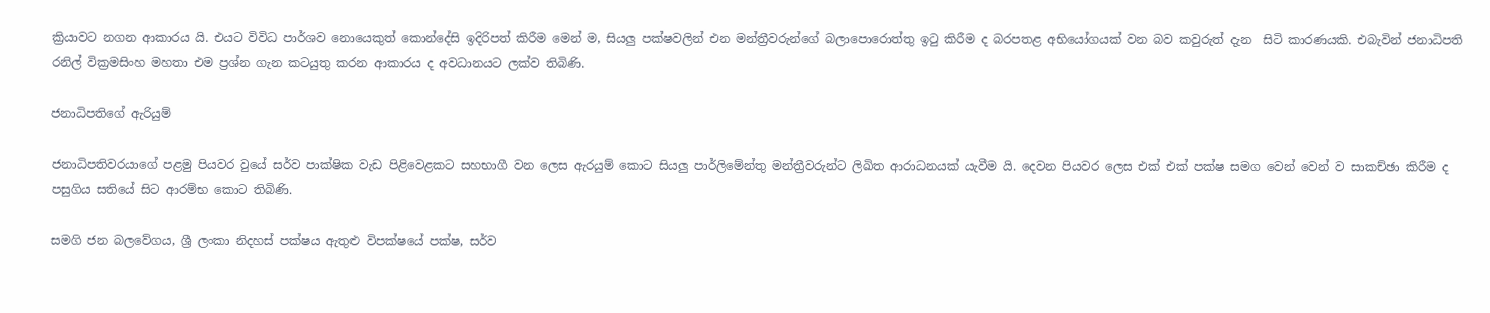ක්‍රියාවට නගන ආකාරය යි. එයට විවිධ පාර්ශව නොයෙකුත් කොන්දේසි ඉදිරිපත් කිරීම මෙන් ම, සියලු පක්ෂවලින් එන මන්ත්‍රීවරුන්ගේ බලාපොරොත්තු ඉටු කිරීම ද බරපතළ අභියෝගයක් වන බව කවුරුත් දැන  සිටි කාරණයකි. එබැවින් ජනාධිපති රනිල් වික්‍රමසිංහ මහතා එම ප්‍රශ්න ගැන කටයුතු කරන ආකාරය ද අවධානයට ලක්ව තිබිණි.

ජනාධිපතිගේ ඇරියුම්

ජනාධිපතිවරයාගේ පළමු පියවර වුයේ සර්ව පාක්ෂික වැඩ පිළිවෙළකට සහභාගී වන ලෙස ඇරයුම් කොට සියලු පාර්ලිමේන්තු මන්ත්‍රීවරුන්ට ලිඛිත ආරාධනයක් යැවීම යි. දෙවන පියවර ලෙස එක් එක් පක්ෂ සමග වෙන් වෙන් ව සාකච්ඡා කිරීම ද පසුගිය සතියේ සිට ආරම්භ කොට තිබිණි.

සමගි ජන බලවේගය, ශ්‍රී ලංකා නිදහස් පක්ෂය ඇතුළු විපක්ෂයේ පක්ෂ, සර්ව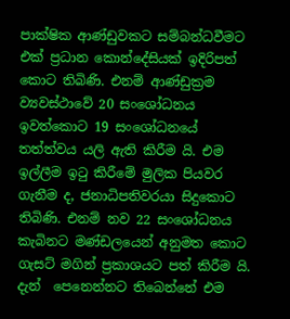පාක්ෂික ආණ්ඩුවකට සම්බන්ධවීමට එක් ප්‍රධාන කොන්දේසියක් ඉදිරිපත් කොට තිබිණි. එනම් ආණ්ඩුක්‍රම ව්‍යවස්ථාවේ 20 සංශෝධනය ඉවත්කොට 19 සංශෝධනයේ තත්ත්වය යලි ඇති කිරීම යි. එම ඉල්ලීම ඉටු කිරීමේ මුලික පියවර ගැනීම ද, ජනාධිපතිවරයා සිදුකොට තිබිණි. එනම් නව 22 සංශෝධනය කැබිනට මණ්ඩලයෙන් අනුමත කොට ගැසට් මගින් ප්‍රකාශයට පත් කිරීම යි. දැන්  පෙනෙන්නට තිබෙන්නේ එම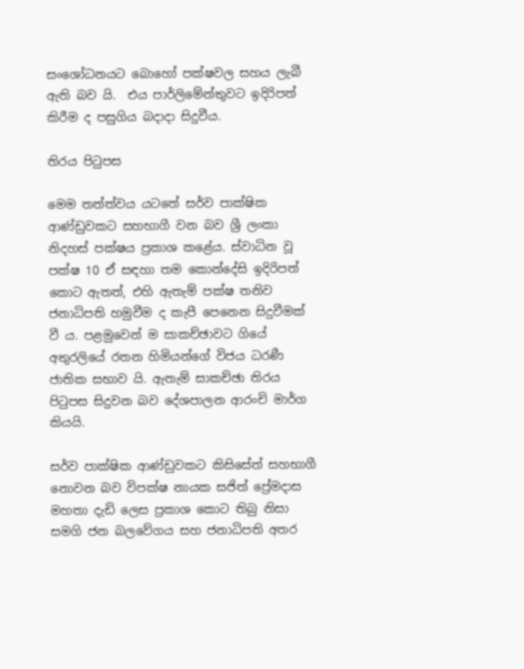සංශෝධනයට බොහෝ පක්ෂවල සහය ලැබී ඇති බව යි.  එය පාර්ලිමේන්තුවට ඉදිරිපත් කිරීම ද පසුගිය බදාදා සිදුවීය.

තිරය පිටුපස

මෙම තත්ත්වය යටතේ සර්ව පාක්ෂික ආණ්ඩුවකට සහභාගී වන බව ශ්‍රී ලංකා නිදහස් පක්ෂය ප්‍රකාශ කළේය. ස්වාධින වූ පක්ෂ 10 ඒ සඳහා තම කොන්දේසි ඉදිරිපත් කොට ඇතත්, එහි ඇතැම් පක්ෂ තනිව ජනාධිපති හමුවීම ද කැපී පෙනෙන සිදුවීමක් වී ය. පළමුවෙන් ම සාකච්ඡාවට ගියේ අතුරලියේ රතන හිමියන්ගේ විජය ධරණී ජාතික සභාව යි. ඇතැම් සාකච්ඡා තිරය පිටුපස සිදුවන බව දේශපාලන ආරංචි මාර්ග කියයි.

සර්ව පාක්ෂික ආණ්ඩුවකට කිසිසේත් සහභාගී නොවන බව විපක්ෂ නායක සජිත් ප්‍රේමදාස මහතා දැඩි ලෙස ප්‍රකාශ කොට තිබු නිසා සමගි ජන බලවේගය සහ ජනාධිපති අතර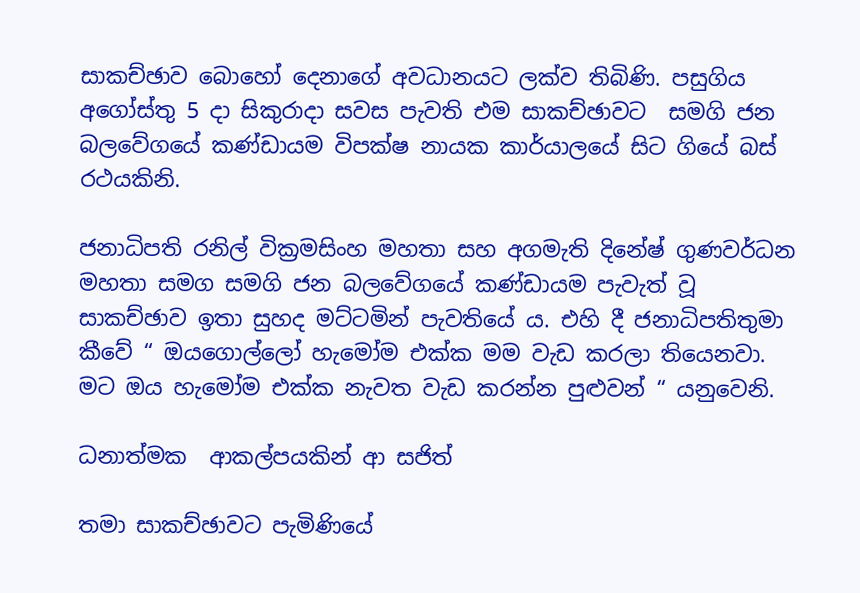සාකච්ඡාව බොහෝ දෙනාගේ අවධානයට ලක්ව තිබිණි. පසුගිය අගෝස්තු 5 දා සිකුරාදා සවස පැවති එම සාකච්ඡාවට  සමගි ජන බලවේගයේ කණ්ඩායම විපක්ෂ නායක කාර්යාලයේ සිට ගියේ බස් රථයකිනි.

ජනාධිපති රනිල් වික්‍රමසිංහ මහතා සහ අගමැති දිනේෂ් ගුණවර්ධන මහතා සමග සමගි ජන බලවේගයේ කණ්ඩායම පැවැත් වූ සාකච්ඡාව ඉතා සුහද මට්ටමින් පැවතියේ ය. එහි දී ජනාධිපතිතුමා කීවේ “ ඔයගොල්ලෝ හැමෝම එක්ක මම වැඩ කරලා තියෙනවා. මට ඔය හැමෝම එක්ක නැවත වැඩ කරන්න පුළුවන් “ යනුවෙනි.

ධනාත්මක  ආකල්පයකින් ආ සජිත්

තමා සාකච්ඡාවට පැමිණියේ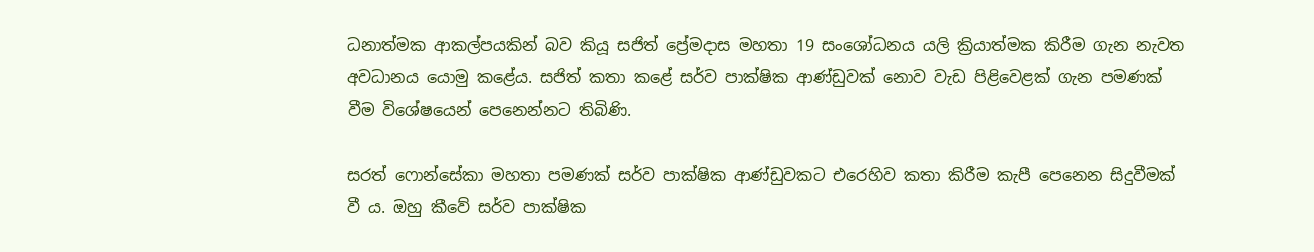ධනාත්මක ආකල්පයකින් බව කියූ සජිත් ප්‍රේමදාස මහතා 19 සංශෝධනය යලි ක්‍රියාත්මක කිරීම ගැන නැවත අවධානය යොමු කළේය. සජිත් කතා කළේ සර්ව පාක්ෂික ආණ්ඩුවක් නොව වැඩ පිළිවෙළක් ගැන පමණක් වීම විශේෂයෙන් පෙනෙන්නට තිබිණි.

සරත් ෆොන්සේකා මහතා පමණක් සර්ව පාක්ෂික ආණ්ඩුවකට එරෙහිව කතා කිරීම කැපී පෙනෙන සිදුවීමක් වී ය. ඔහු කීවේ සර්ව පාක්ෂික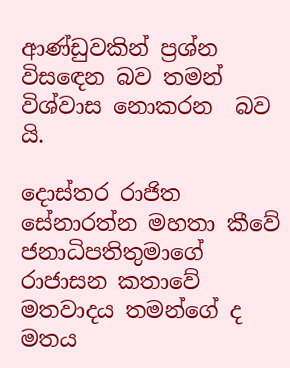ආණ්ඩුවකින් ප්‍රශ්න විසඳෙන බව තමන් විශ්වාස නොකරන  බව යි.

දොස්තර රාජිත සේනාරත්න මහතා කීවේ ජනාධිපතිතුමාගේ රාජාසන කතාවේ මතවාදය තමන්ගේ ද මතය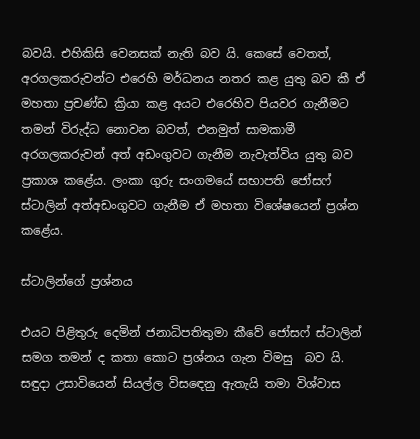බවයි. එහිකිසි වෙනසක් නැති බව යි. කෙසේ වෙතත්, අරගලකරුවන්ට එරෙහි මර්ධනය නතර කළ යුතු බව කී ඒ මහතා ප්‍රචණ්ඩ ක්‍රියා කළ අයට එරෙහිව පියවර ගැනීමට තමන් විරුද්ධ නොවන බවත්, එනමුත් සාමකාමී අරගලකරුවන් අත් අඩංගුවට ගැනීම නැවැත්විය යුතු බව ප්‍රකාශ කළේය. ලංකා ගුරු සංගමයේ සභාපති ජෝසෆ් ස්ටාලින් අත්අඩංගුවට ගැනීම ඒ මහතා විශේෂයෙන් ප්‍රශ්න කළේය.

ස්ටාලින්ගේ ප්‍රශ්නය

එයට පිළිතුරු දෙමින් ජනාධිපතිතුමා කීවේ ජෝසෆ් ස්ටාලින් සමග තමන් ද කතා කොට ප්‍රශ්නය ගැන විමසු  බව යි. සඳුදා උසාවියෙන් සියල්ල විසඳෙනු ඇතැයි තමා විශ්වාස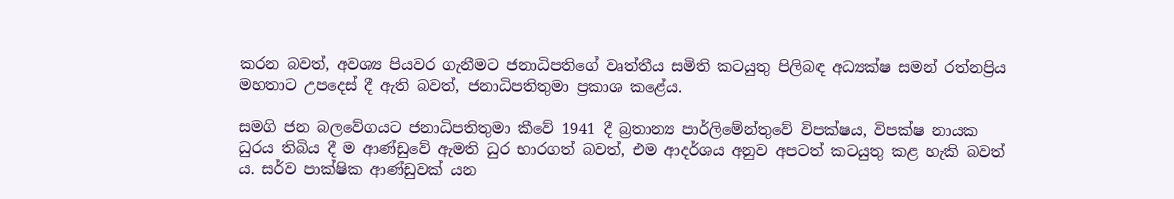කරන බවත්, අවශ්‍ය පියවර ගැනීමට ජනාධිපතිගේ වෘත්තීය සමිති කටයුතු පිලිබඳ අධ්‍යක්ෂ සමන් රත්නප්‍රිය මහතාට උපදෙස් දී ඇති බවත්, ජනාධිපතිතුමා ප්‍රකාශ කළේය.

සමගි ජන බලවේගයට ජනාධිපතිතුමා කීවේ 1941 දී බ්‍රතාන්‍ය පාර්ලිමේන්තුවේ විපක්ෂය, විපක්ෂ නායක ධුරය තිබිය දී ම ආණ්ඩුවේ ඇමති ධුර භාරගත් බවත්, එම ආදර්ශය අනුව අපටත් කටයුතු කළ හැකි බවත් ය. සර්ව පාක්ෂික ආණ්ඩුවක් යන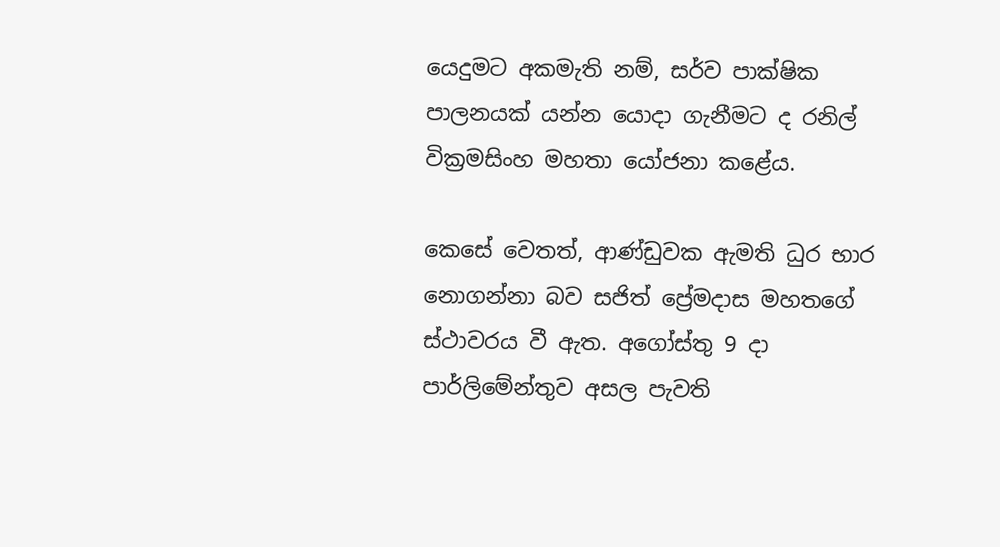යෙදුමට අකමැති නම්, සර්ව පාක්ෂික පාලනයක් යන්න යොදා ගැනීමට ද රනිල් වික්‍රමසිංහ මහතා යෝජනා කළේය.

කෙසේ වෙතත්, ආණ්ඩුවක ඇමති ධුර භාර නොගන්නා බව සජිත් ප්‍රේමදාස මහතගේ ස්ථාවරය වී ඇත. අගෝස්තු 9 දා පාර්ලිමේන්තුව අසල පැවති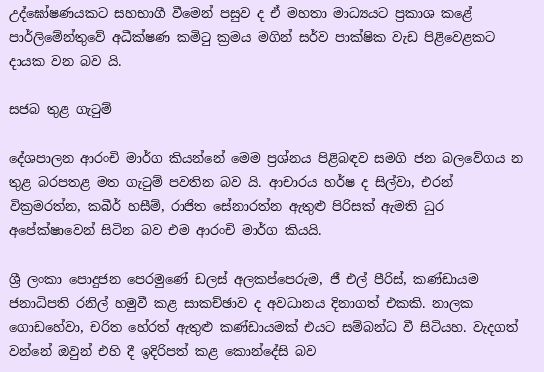උද්ඝෝෂණයකට සහභාගී වීමෙන් පසුව ද ඒ මහතා මාධ්‍යයට ප්‍රකාශ කළේ පාර්ලිමේන්තුවේ අධීක්ෂණ කමිටු ක්‍රමය මගින් සර්ව පාක්ෂික වැඩ පිළිවෙළකට දායක වන බව යි.

සජබ තුළ ගැටුම්

දේශපාලන ආරංචි මාර්ග කියන්නේ මෙම ප්‍රශ්නය පිළිබඳව සමගි ජන බලවේගය න තුළ බරපතළ මත ගැටුම් පවතින බව යි. ආචාරය හර්ෂ ද සිල්වා, එරන් වික්‍රමරත්න, කබීර් හසීම්, රාජිත සේනාරත්න ඇතුළු පිරිසක් ඇමති ධුර අපේක්ෂාවෙන් සිටින බව එම ආරංචි මාර්ග කියයි.

ශ්‍රී ලංකා පොදුජන පෙරමුණේ ඩලස් අලකප්පෙරුම, ජී එල් පීරිස්, කණ්ඩායම ජනාධිපති රනිල් හමුවී කළ සාකච්ඡාව ද අවධානය දිනාගත් එකකි. නාලක ගොඩහේවා, චරිත හේරත් ඇතුළු කණ්ඩායමක් එයට සම්බන්ධ වී සිටියහ. වැදගත් වන්නේ ඔවුන් එහි දී ඉදිරිපත් කළ කොන්දේසි බව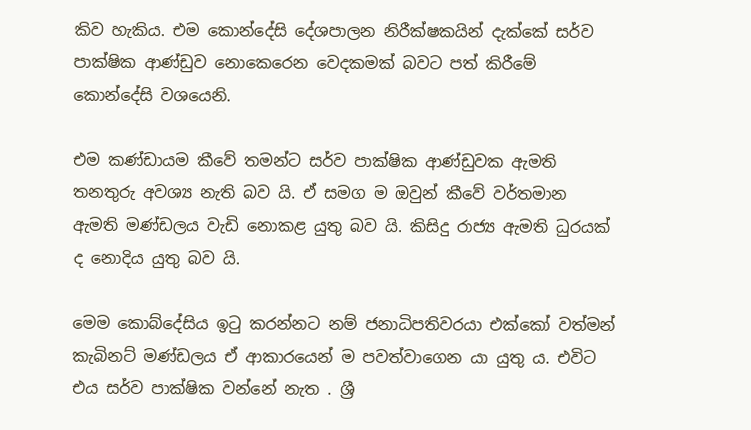කිව හැකිය. එම කොන්දේසි දේශපාලන නිරීක්ෂකයින් දැක්කේ සර්ව පාක්ෂික ආණ්ඩුව නොකෙරෙන වෙදකමක් බවට පත් කිරීමේ කොන්දේසි වශයෙනි.

එම කණ්ඩායම කීවේ තමන්ට සර්ව පාක්ෂික ආණ්ඩුවක ඇමති තනතුරු අවශ්‍ය නැති බව යි. ඒ සමග ම ඔවුන් කීවේ වර්තමාන ඇමති මණ්ඩලය වැඩි නොකළ යුතු බව යි. කිසිදු රාජ්‍ය ඇමති ධුරයක් ද නොදිය යුතු බව යි.

මෙම කොබ්දේසිය ඉටු කරන්නට නම් ජනාධිපතිවරයා එක්කෝ වත්මන් කැබිනට් මණ්ඩලය ඒ ආකාරයෙන් ම පවත්වාගෙන යා යුතු ය. එවිට එය සර්ව පාක්ෂික වන්නේ නැත . ශ්‍රී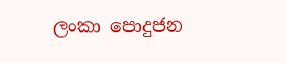ලංකා පොදුජන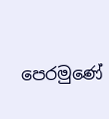පෙරමුණේ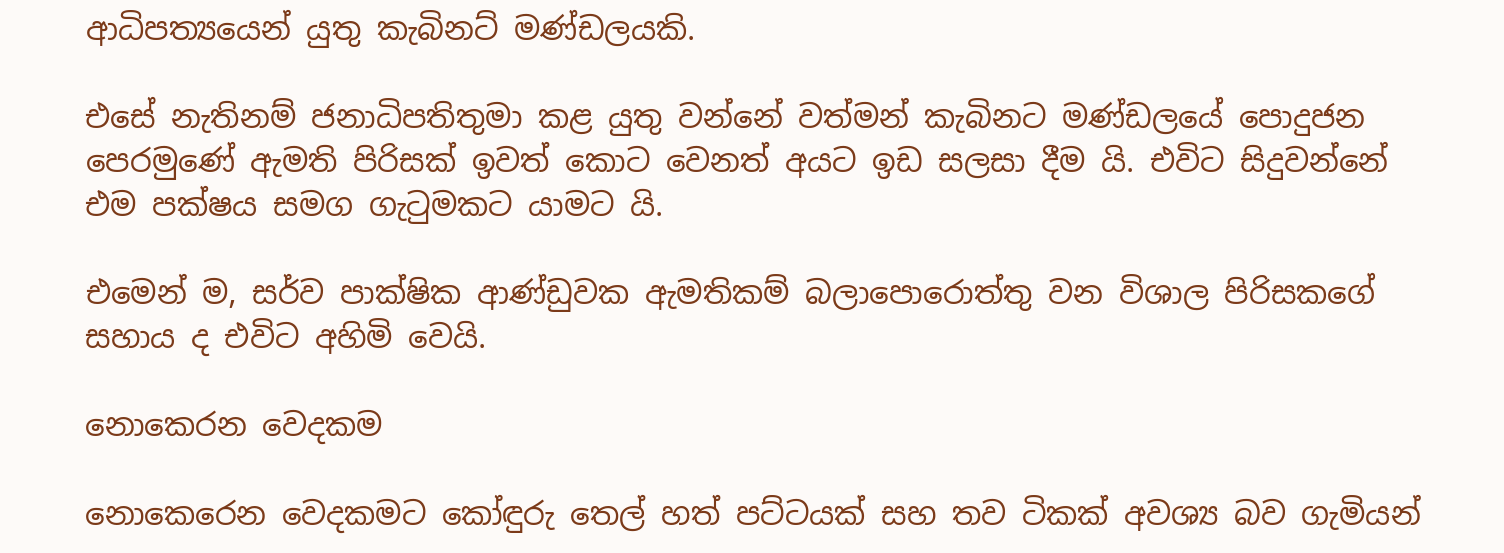ආධිපත්‍යයෙන් යුතු කැබිනට් මණ්ඩලයකි.

එසේ නැතිනම් ජනාධිපතිතුමා කළ යුතු වන්නේ වත්මන් කැබිනට මණ්ඩලයේ පොදුජන පෙරමුණේ ඇමති පිරිසක් ඉවත් කොට වෙනත් අයට ඉඩ සලසා දීම යි. එවිට සිදුවන්නේ එම පක්ෂය සමග ගැටුමකට යාමට යි.

එමෙන් ම, සර්ව පාක්ෂික ආණ්ඩුවක ඇමතිකම් බලාපොරොත්තු වන විශාල පිරිසකගේ සහාය ද එවිට අහිමි වෙයි.

නොකෙරන වෙදකම

නොකෙරෙන වෙදකමට කෝඳුරු තෙල් හත් පට්ටයක් සහ තව ටිකක් අවශ්‍ය බව ගැමියන්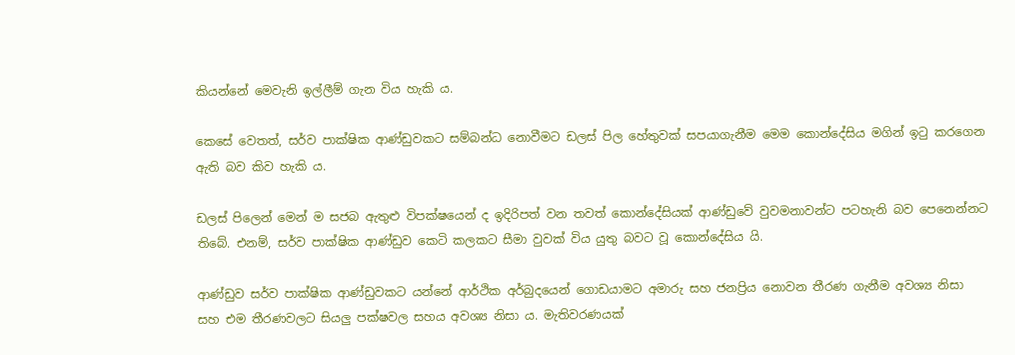කියන්නේ මෙවැනි ඉල්ලීම් ගැන විය හැකි ය.

කෙසේ වෙතත්, සර්ව පාක්ෂික ආණ්ඩුවකට සම්බන්ධ නොවීමට ඩලස් පිල හේතුවක් සපයාගැනීම මෙම කොන්දේසිය මගින් ඉටු කරගෙන ඇති බව කිව හැකි ය.

ඩලස් පිලෙන් මෙන් ම සජබ ඇතුළු විපක්ෂයෙන් ද ඉදිරිපත් වන තවත් කොන්දේසියක් ආණ්ඩුවේ වුවමනාවන්ට පටහැනි බව පෙනෙන්නට තිබේ. එනම්, සර්ව පාක්ෂික ආණ්ඩුව කෙටි කලකට සීමා වුවක් විය යුතු බවට වූ කොන්දේසිය යි.

ආණ්ඩුව සර්ව පාක්ෂික ආණ්ඩුවකට යන්නේ ආර්ථික අර්බුදයෙන් ගොඩයාමට අමාරු සහ ජනප්‍රිය නොවන තීරණ ගැනීම අවශ්‍ය නිසා සහ එම තීරණවලට සියලු පක්ෂවල සහය අවශ්‍ය නිසා ය. මැතිවරණයක්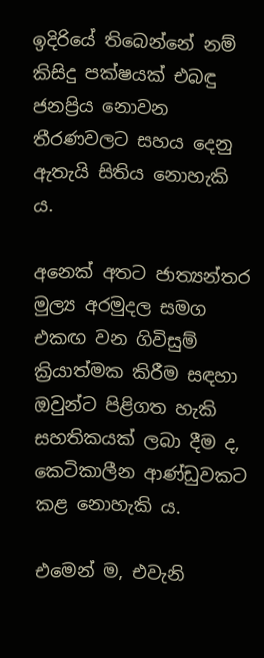ඉදිරියේ තිබෙන්නේ නම් කිසිදු පක්ෂයක් එබඳු ජනප්‍රිය නොවන තීරණවලට සහය දෙනු ඇතැයි සිතිය නොහැකි ය.

අනෙක් අතට ජාත්‍යන්තර මුල්‍ය අරමුදල සමග එකඟ වන ගිවිසුම් ක්‍රියාත්මක කිරීම සඳහා  ඔවුන්ට පිළිගත හැකි සහතිකයක් ලබා දීම ද, කෙටිකාලීන ආණ්ඩුවකට කළ නොහැකි ය.

එමෙන් ම, එවැනි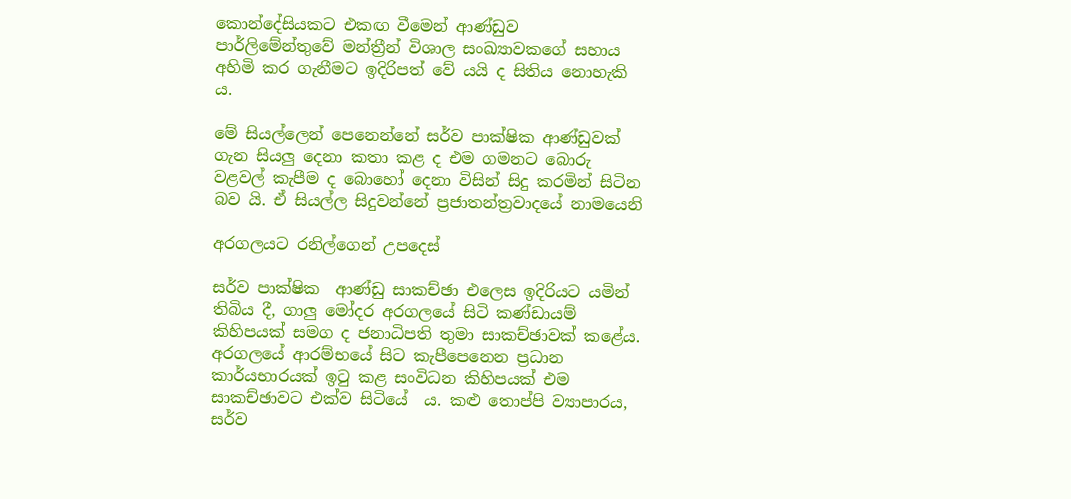කොන්දේසියකට එකඟ වීමෙන් ආණ්ඩුව පාර්ලිමේන්තුවේ මන්ත්‍රීන් විශාල සංඛ්‍යාවකගේ සහාය අහිමි කර ගැනීමට ඉදිරිපත් වේ යයි ද සිතිය නොහැකි ය.

මේ සියල්ලෙන් පෙනෙන්නේ සර්ව පාක්ෂික ආණ්ඩුවක් ගැන සියලු දෙනා කතා කළ ද එම ගමනට බොරු වළවල් කැපීම ද බොහෝ දෙනා විසින් සිදු කරමින් සිටින බව යි. ඒ සියල්ල සිදුවන්නේ ප්‍රජාතන්ත්‍රවාදයේ නාමයෙනි

අරගලයට රනිල්ගෙන් උපදෙස්

සර්ව පාක්ෂික  ආණ්ඩු සාකච්ඡා එලෙස ඉදිරියට යමින් තිබිය දී, ගාලු මෝදර අරගලයේ සිටි කණ්ඩායම් කිහිපයක් සමග ද ජනාධිපති තුමා සාකච්ඡාවක් කළේය. අරගලයේ ආරම්භයේ සිට කැපීපෙනෙන ප්‍රධාන කාර්යභාරයක් ඉටු කළ සංවිධන කිහිපයක් එම සාකච්ඡාවට එක්ව සිටියේ  ය. කළු තොප්පි ව්‍යාපාරය, සර්ව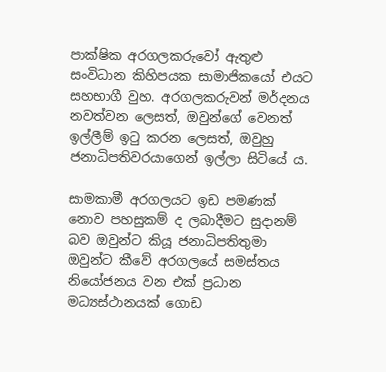පාක්ෂික අරගලකරුවෝ ඇතුළු සංවිධාන කිහිපයක සාමාජිකයෝ එයට සහභාගී වුහ. අරගලකරුවන් මර්දනය නවත්වන ලෙසත්, ඔවුන්ගේ වෙනත් ඉල්ලීම් ඉටු කරන ලෙසත්, ඔවුහු ජනාධිපතිවරයාගෙන් ඉල්ලා සිටියේ ය.

සාමකාමී අරගලයට ඉඩ පමණක් නොව පහසුකම් ද ලබාදීමට සුදානම් බව ඔවුන්ට කියූ ජනාධිපතිතුමා ඔවුන්ට කීවේ අරගලයේ සමස්තය නියෝජනය වන එක් ප්‍රධාන මධ්‍යස්ථානයක් ගොඩ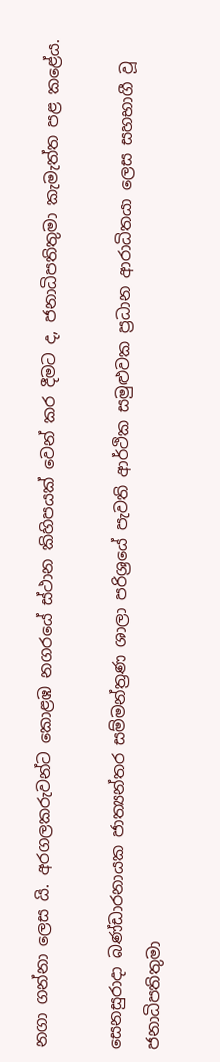නගා ගන්නා ලෙස යි. අරගලකරුවන්ට කොළඹ නගරයේ ස්ථාන කිහිපයක් වෙන් කර දීමට ද, ජනාධිපතිතුමා කැමැත්ත පළ කළේය.

සෙනසුරාදා බණ්ඩාරනායක ජාත්‍යන්තර සම්මන්ත්‍රණ ශාලා පරිශ්‍රයේ පැවති ආර්ථික සමුළුවක ප්‍රධාන ආරාධිතයා ලෙස සහභාගී වූ ජනාධිපතිතුමා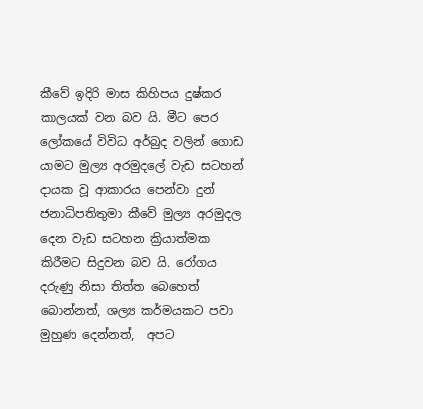කීවේ ඉදිරි මාස කිහිපය දුෂ්කර කාලයක් වන බව යි. මීට පෙර ලෝකයේ විවිධ අර්බුද වලින් ගොඩ යාමට මුල්‍ය අරමුදලේ වැඩ සටහන් දායක වූ ආකාරය පෙන්වා දුන් ජනාධිපතිතුමා කීවේ මුල්‍ය අරමුදල දෙන වැඩ සටහන ක්‍රියාත්මක කිරීමට සිදුවන බව යි. රෝගය  දරුණු නිසා තිත්ත බෙහෙත් බොන්නත්, ශල්‍ය කර්මයකට පවා මුහුණ දෙන්නත්,  අපට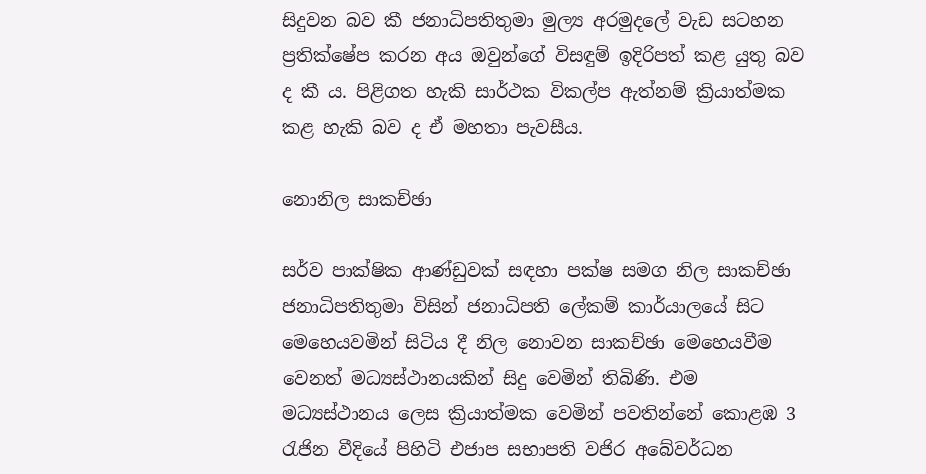සිදුවන බව කී ජනාධිපතිතුමා මුල්‍ය අරමුදලේ වැඩ සටහන ප්‍රතික්ෂේප කරන අය ඔවුන්ගේ විසඳුම් ඉදිරිපත් කළ යුතු බව ද කී ය. පිළිගත හැකි සාර්ථක විකල්ප ඇත්නම් ක්‍රියාත්මක කළ හැකි බව ද ඒ මහතා පැවසීය.

නොනිල සාකච්ඡා

සර්ව පාක්ෂික ආණ්ඩුවක් සඳහා පක්ෂ සමග නිල සාකච්ඡා ජනාධිපතිතුමා විසින් ජනාධිපති ලේකම් කාර්යාලයේ සිට මෙහෙයවමින් සිටිය දී නිල නොවන සාකච්ඡා මෙහෙයවීම වෙනත් මධ්‍යස්ථානයකින් සිදු වෙමින් තිබිණි. එම මධ්‍යස්ථානය ලෙස ක්‍රියාත්මක වෙමින් පවතින්නේ කොළඹ 3 රැජින වීදියේ පිහිටි එජාප සභාපති වජිර අබේවර්ධන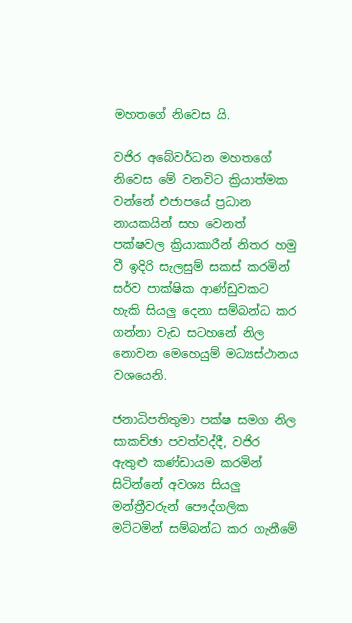මහතගේ නිවෙස යි.

වජිර අබේවර්ධන මහතගේ නිවෙස මේ වනවිට ක්‍රියාත්මක වන්නේ එජාපයේ ප්‍රධාන නායකයින් සහ වෙනත් පක්ෂවල ක්‍රියාකාරීන් නිතර හමු වී ඉදිරි සැලසුම් සකස් කරමින් සර්ව පාක්ෂික ආණ්ඩුවකට හැකි සියලු දෙනා සම්බන්ධ කර ගන්නා වැඩ සටහනේ නිල නොවන මෙහෙයුම් මධ්‍යස්ථානය වශයෙනි.

ජනාධිපතිතුමා පක්ෂ සමග නිල සාකච්ඡා පවත්වද්දී, වජිර ඇතුළු කණ්ඩායම කරමින් සිටින්නේ අවශ්‍ය සියලු මන්ත්‍රීවරුන් පෞද්ගලික මට්ටමින් සම්බන්ධ කර ගැනීමේ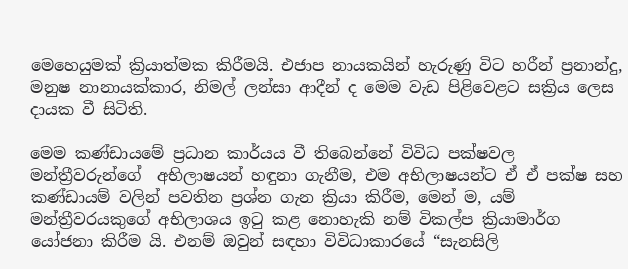මෙහෙයුමක් ක්‍රියාත්මක කිරීමයි. එජාප නායකයින් හැරුණු විට හරීන් ප්‍රනාන්දු, මනුෂ නානායක්කාර, නිමල් ලන්සා ආදීන් ද මෙම වැඩ පිළිවෙළට සක්‍රිය ලෙස දායක වී සිටිති.

මෙම කණ්ඩායමේ ප්‍රධාන කාර්යය වී තිබෙන්නේ විවිධ පක්ෂවල මන්ත්‍රීවරුන්ගේ  අභිලාෂයන් හඳුනා ගැනීම, එම අභිලාෂයන්ට ඒ ඒ පක්ෂ සහ කණ්ඩායම් වලින් පවතින ප්‍රශ්න ගැන ක්‍රියා කිරීම, මෙන් ම, යම් මන්ත්‍රීවරයකුගේ අභිලාශය ඉටු කළ නොහැකි නම් විකල්ප ක්‍රියාමාර්ග යෝජනා කිරීම යි. එනම් ඔවුන් සඳහා විවිධාකාරයේ “සැනසිලි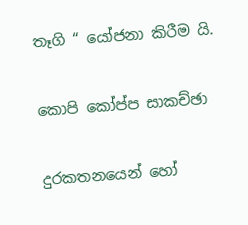තෑගි “ යෝජනා කිරීම යි.

කොපි කෝප්ප සාකච්ඡා

දුරකතනයෙන් හෝ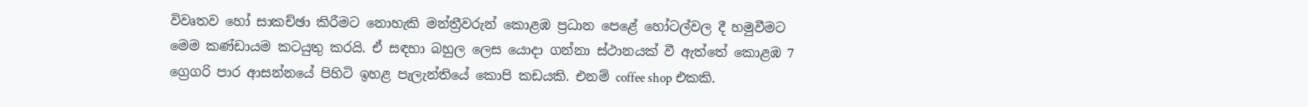විවෘතව හෝ සාකච්ඡා කිරීමට නොහැකි මන්ත්‍රීවරුන් කොළඹ ප්‍රධාන පෙළේ හෝටල්වල දී හමුවීමට මෙම කණ්ඩායම කටයුතු කරයි. ඒ සඳහා බහුල ලෙස යොදා ගන්නා ස්ථානයක් වී ඇත්තේ කොළඹ 7 ග්‍රෙගරි පාර ආසන්නයේ පිහිටි ඉහළ පැලැන්තියේ කොපි කඩයකි. එනම් coffee shop එකකි.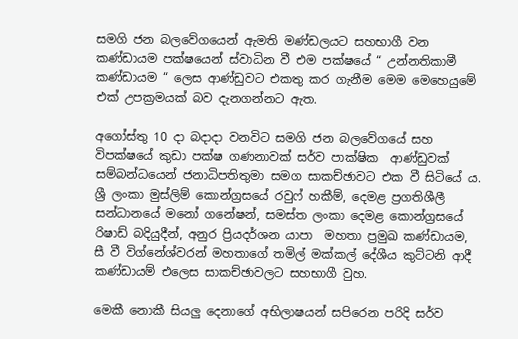සමගි ජන බලවේගයෙන් ඇමති මණ්ඩලයට සහභාගී වන කණ්ඩායම පක්ෂයෙන් ස්වාධින වී එම පක්ෂයේ “ උන්නතිකාමී කණ්ඩායම “ ලෙස ආණ්ඩුවට එකතු කර ගැනීම මෙම මෙහෙයුමේ එක් උපක්‍රමයක් බව දැනගන්නට ඇත.

අගෝස්තු 10 දා බදාදා වනවිට සමගි ජන බලවේගයේ සහ විපක්ෂයේ කුඩා පක්ෂ ගණනාවක් සර්ව පාක්ෂික  ආණ්ඩුවක් සම්බන්ධයෙන් ජනාධිපතිතුමා සමග සාකච්ඡාවට එක වී සිටියේ ය. ශ්‍රී ලංකා මුස්ලිම් කොන්ග්‍රසයේ රවුෆ් හකීම්, දෙමළ ප්‍රගතිශීලී සන්ධානයේ මනෝ ගනේෂන්, සමස්ත ලංකා දෙමළ කොන්ග්‍රසයේ රිෂාඩ් බදියුදීන්, අනුර ප්‍රියදර්ශන යාපා  මහතා ප්‍රමුඛ කණ්ඩායම, සී වී විග්නේශ්වරන් මහතාගේ තමිල් මක්කල් දේශීය කුට්ටනි ආදී කණ්ඩායම් එලෙස සාකච්ඡාවලට සහභාගී වුහ.

මෙකී නොකී සියලු දෙනාගේ අභිලාෂයන් සපිරෙන පරිදි සර්ව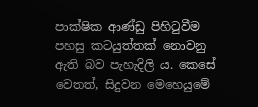පාක්ෂික ආණ්ඩු පිහිටුවීම පහසු කටයුත්තක් නොවනු ඇති බව පැහැදිලි ය. කෙසේ වෙතත්, සිදුවන මෙහෙයුමේ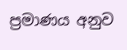ප්‍රමාණය අනුව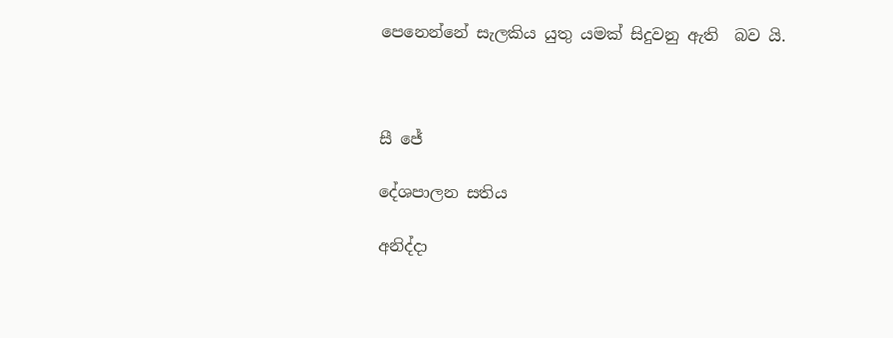පෙනෙන්නේ සැලකිය යුතු යමක් සිදුවනු ඇති  බව යි.



සී ජේ

දේශපාලන සතිය

අනිද්දා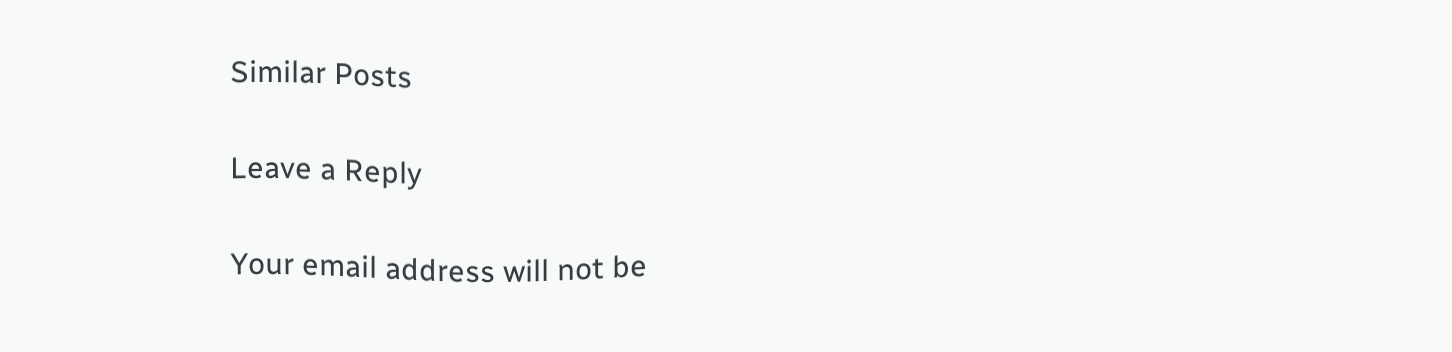Similar Posts

Leave a Reply

Your email address will not be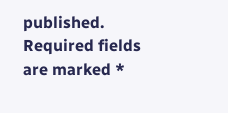published. Required fields are marked *